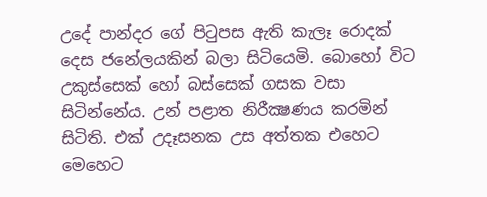උදේ පාන්දර ගේ පිටුපස ඇති කැලෑ රොදක් දෙස ජනේලයකින් බලා සිටියෙමි. බොහෝ විට උකුස්සෙක් හෝ බස්සෙක් ගසක වසා සිටින්නේය. උන් පළාත නිරීක්‍ෂණය කරමින් සිටිති. එක් උදෑසනක උස අත්තක එහෙට මෙහෙට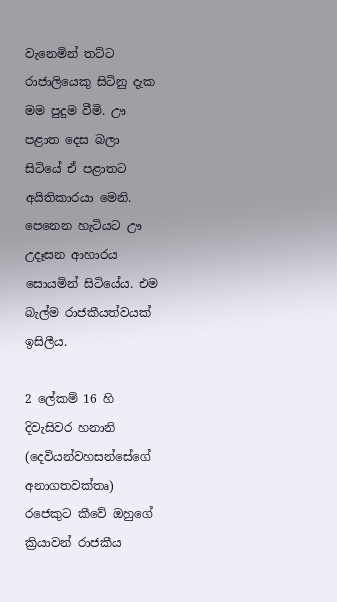වැනෙමින් තට්ට රාජාලියෙකු සිටිනු දැක මම පුදුම වීමි. ඌ පළාත දෙස බලා සිටියේ ඒ පළාතට අයිතිකාරයා මෙනි. පෙනෙන හැටියට ඌ උදෑසන ආහාරය සොයමින් සිටියේය. එම බැල්ම රාජකීයත්වයක් ඉසිලීය.

2 ලේකම් 16 හි දිවැසිවර හනානි (දෙවියන්වහසන්සේගේ අනාගතවක්තෘ) රජෙකුට කීවේ ඔහුගේ ක්‍රියාවන් රාජකීය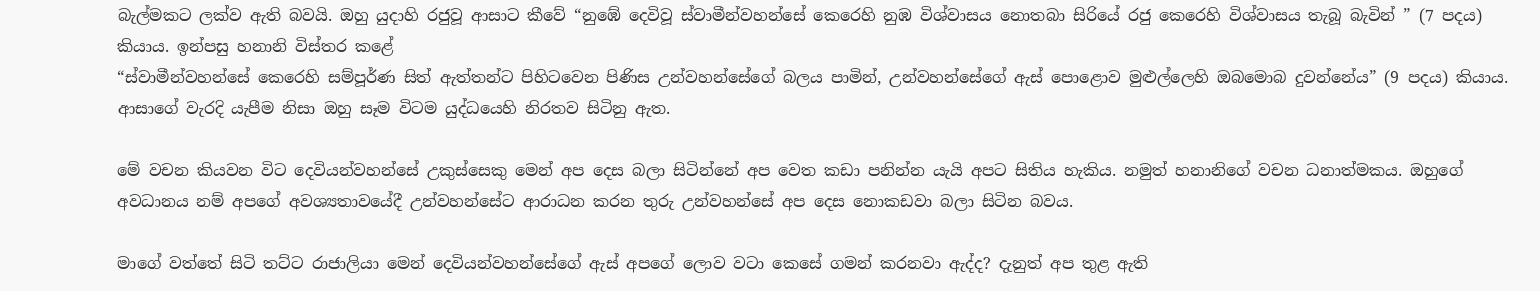බැල්මකට ලක්ව ඇති බවයි. ඔහු යුදාහි රජුවූ ආසාට කීවේ “නුඹේ දෙවිවූ ස්වාමීන්වහන්සේ කෙරෙහි නුඹ විශ්වාසය නොතබා සිරියේ රජු කෙරෙහි විශ්වාසය තැබූ බැවින් ” (7 පදය) කියාය. ඉන්පසු හනානි විස්තර කළේ
“ස්වාමීන්වහන්සේ කෙරෙහි සම්පූර්ණ සිත් ඇත්තන්ට පිහිටවෙන පිණිස උන්වහන්සේගේ බලය පාමින්, උන්වහන්සේගේ ඇස් පොළොව මුළුල්ලෙහි ඔබමොබ දුවන්නේය” (9 පදය) කියාය. ආසාගේ වැරදි යැපීම නිසා ඔහු සෑම විටම යුද්ධයෙහි නිරතව සිටිනු ඇත.

මේ වචන කියවන විට දෙවියන්වහන්සේ උකුස්සෙකු මෙන් අප දෙස බලා සිටින්නේ අප වෙත කඩා පනින්න යැයි අපට සිතිය හැකිය. නමුත් හනානිගේ වචන ධනාත්මකය. ඔහුගේ අවධානය නම් අපගේ අවශ්‍යතාවයේදී උන්වහන්සේට ආරාධන කරන තුරු උන්වහන්සේ අප දෙස නොකඩවා බලා සිටින බවය.

මාගේ වත්තේ සිටි තට්ට රාජාලියා මෙන් දෙවියන්වහන්සේගේ ඇස් අපගේ ලොව වටා කෙසේ ගමන් කරනවා ඇද්ද? දැනුත් අප තුළ ඇති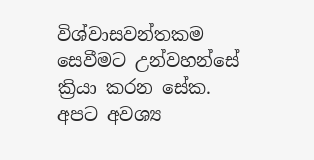විශ්වාසවන්තකම සෙවීමට උන්වහන්සේ ක්‍රියා කරන සේක. අපට අවශ්‍ය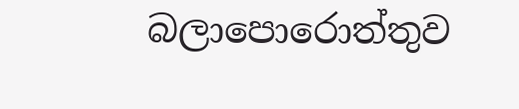බලාපොරොත්තුව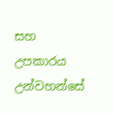සහ උපකාරය උන්වහන්සේ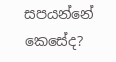සපයන්නේ කෙසේද?